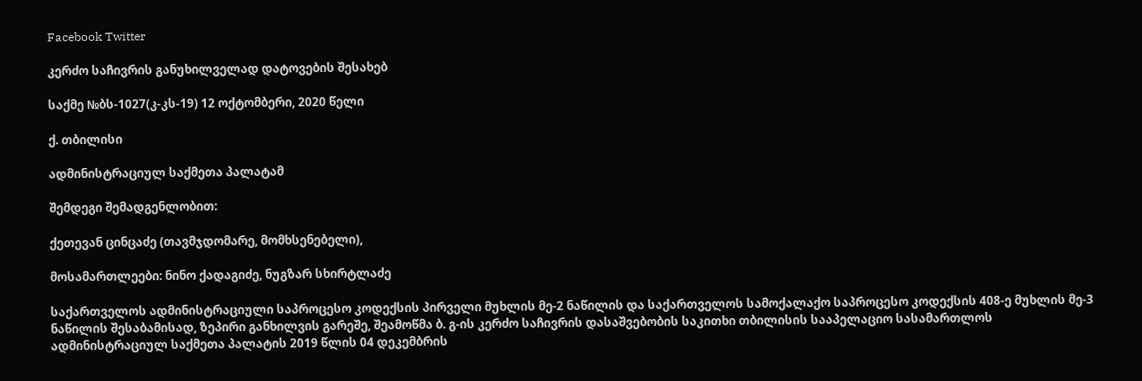Facebook Twitter

კერძო საჩივრის განუხილველად დატოვების შესახებ

საქმე №ბს-1027(კ-კს-19) 12 ოქტომბერი, 2020 წელი

ქ. თბილისი

ადმინისტრაციულ საქმეთა პალატამ

შემდეგი შემადგენლობით:

ქეთევან ცინცაძე (თავმჯდომარე, მომხსენებელი),

მოსამართლეები: ნინო ქადაგიძე, ნუგზარ სხირტლაძე

საქართველოს ადმინისტრაციული საპროცესო კოდექსის პირველი მუხლის მე-2 ნაწილის და საქართველოს სამოქალაქო საპროცესო კოდექსის 408-ე მუხლის მე-3 ნაწილის შესაბამისად, ზეპირი განხილვის გარეშე, შეამოწმა ბ. გ-ის კერძო საჩივრის დასაშვებობის საკითხი თბილისის სააპელაციო სასამართლოს ადმინისტრაციულ საქმეთა პალატის 2019 წლის 04 დეკემბრის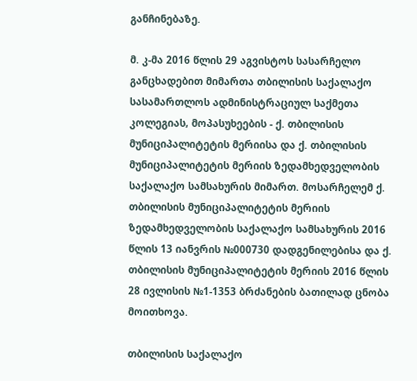განჩინებაზე.

მ. კ-მა 2016 წლის 29 აგვისტოს სასარჩელო განცხადებით მიმართა თბილისის საქალაქო სასამართლოს ადმინისტრაციულ საქმეთა კოლეგიას, მოპასუხეების - ქ. თბილისის მუნიციპალიტეტის მერიისა და ქ. თბილისის მუნიციპალიტეტის მერიის ზედამხედველობის საქალაქო სამსახურის მიმართ. მოსარჩელემ ქ. თბილისის მუნიციპალიტეტის მერიის ზედამხედველობის საქალაქო სამსახურის 2016 წლის 13 იანვრის №000730 დადგენილებისა და ქ. თბილისის მუნიციპალიტეტის მერიის 2016 წლის 28 ივლისის №1-1353 ბრძანების ბათილად ცნობა მოითხოვა.

თბილისის საქალაქო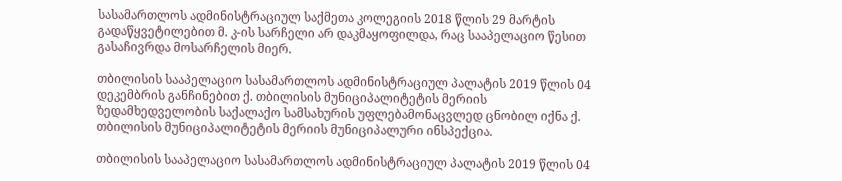სასამართლოს ადმინისტრაციულ საქმეთა კოლეგიის 2018 წლის 29 მარტის გადაწყვეტილებით მ. კ-ის სარჩელი არ დაკმაყოფილდა, რაც სააპელაციო წესით გასაჩივრდა მოსარჩელის მიერ.

თბილისის სააპელაციო სასამართლოს ადმინისტრაციულ პალატის 2019 წლის 04 დეკემბრის განჩინებით ქ. თბილისის მუნიციპალიტეტის მერიის ზედამხედველობის საქალაქო სამსახურის უფლებამონაცვლედ ცნობილ იქნა ქ. თბილისის მუნიციპალიტეტის მერიის მუნიციპალური ინსპექცია.

თბილისის სააპელაციო სასამართლოს ადმინისტრაციულ პალატის 2019 წლის 04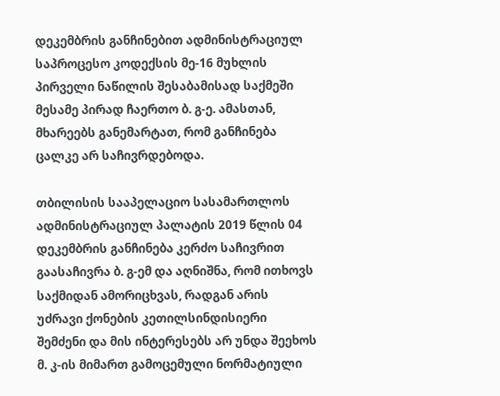დეკემბრის განჩინებით ადმინისტრაციულ საპროცესო კოდექსის მე-16 მუხლის პირველი ნაწილის შესაბამისად საქმეში მესამე პირად ჩაერთო ბ. გ-ე. ამასთან, მხარეებს განემარტათ, რომ განჩინება ცალკე არ საჩივრდებოდა.

თბილისის სააპელაციო სასამართლოს ადმინისტრაციულ პალატის 2019 წლის 04 დეკემბრის განჩინება კერძო საჩივრით გაასაჩივრა ბ. გ-ემ და აღნიშნა, რომ ითხოვს საქმიდან ამორიცხვას, რადგან არის უძრავი ქონების კეთილსინდისიერი შემძენი და მის ინტერესებს არ უნდა შეეხოს მ. კ-ის მიმართ გამოცემული ნორმატიული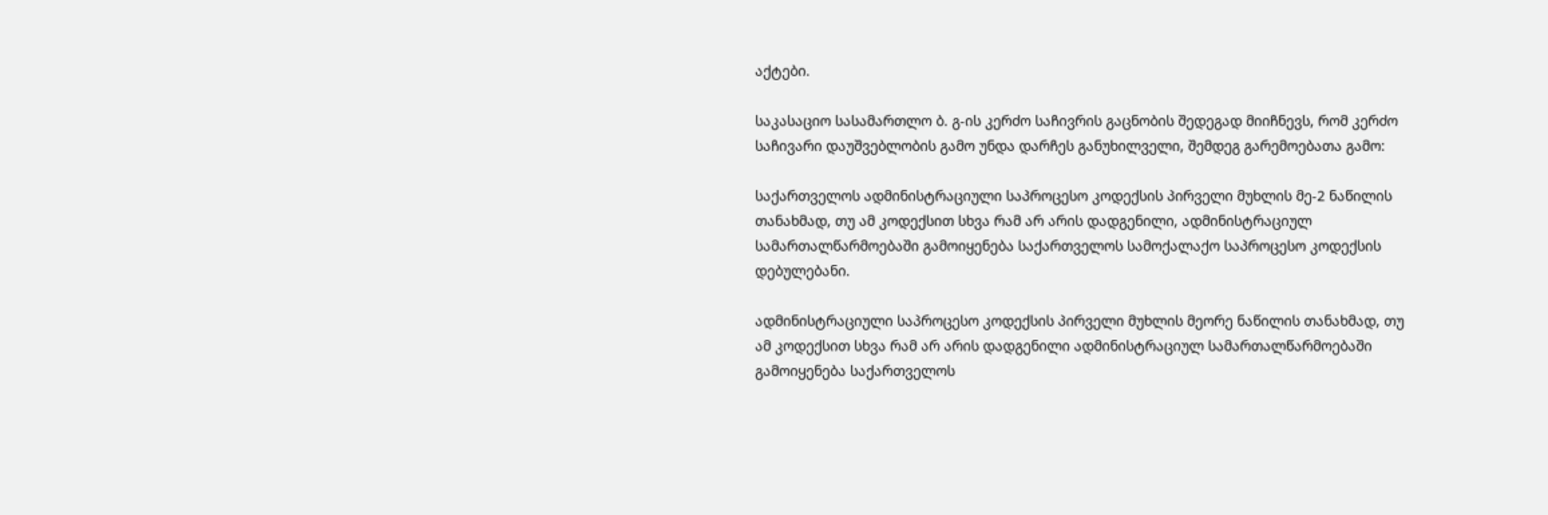აქტები.

საკასაციო სასამართლო ბ. გ-ის კერძო საჩივრის გაცნობის შედეგად მიიჩნევს, რომ კერძო საჩივარი დაუშვებლობის გამო უნდა დარჩეს განუხილველი, შემდეგ გარემოებათა გამო:

საქართველოს ადმინისტრაციული საპროცესო კოდექსის პირველი მუხლის მე-2 ნაწილის თანახმად, თუ ამ კოდექსით სხვა რამ არ არის დადგენილი, ადმინისტრაციულ სამართალწარმოებაში გამოიყენება საქართველოს სამოქალაქო საპროცესო კოდექსის დებულებანი.

ადმინისტრაციული საპროცესო კოდექსის პირველი მუხლის მეორე ნაწილის თანახმად, თუ ამ კოდექსით სხვა რამ არ არის დადგენილი ადმინისტრაციულ სამართალწარმოებაში გამოიყენება საქართველოს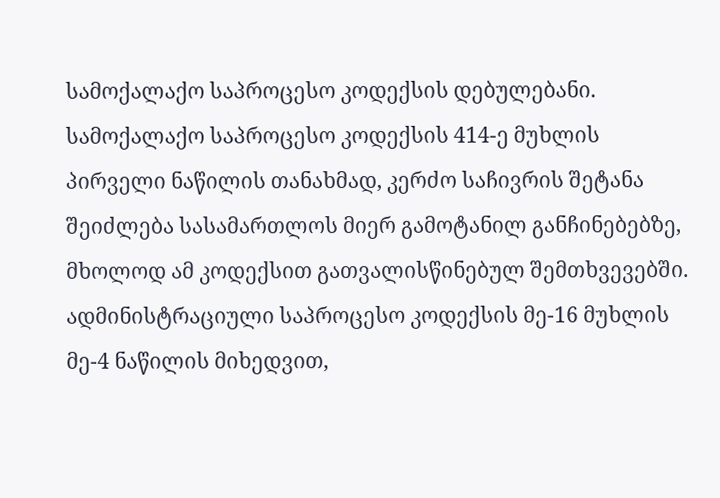სამოქალაქო საპროცესო კოდექსის დებულებანი. სამოქალაქო საპროცესო კოდექსის 414-ე მუხლის პირველი ნაწილის თანახმად, კერძო საჩივრის შეტანა შეიძლება სასამართლოს მიერ გამოტანილ განჩინებებზე, მხოლოდ ამ კოდექსით გათვალისწინებულ შემთხვევებში. ადმინისტრაციული საპროცესო კოდექსის მე-16 მუხლის მე-4 ნაწილის მიხედვით,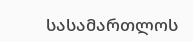სასამართლოს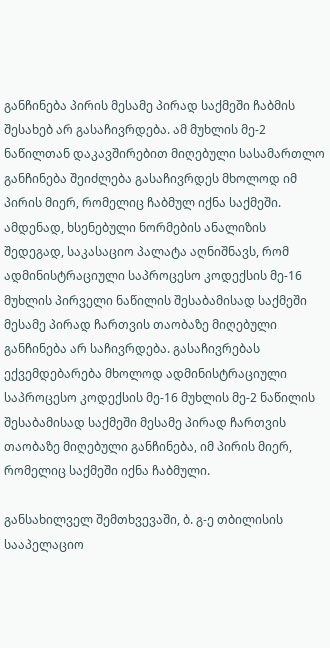განჩინება პირის მესამე პირად საქმეში ჩაბმის შესახებ არ გასაჩივრდება. ამ მუხლის მე-2 ნაწილთან დაკავშირებით მიღებული სასამართლო განჩინება შეიძლება გასაჩივრდეს მხოლოდ იმ პირის მიერ, რომელიც ჩაბმულ იქნა საქმეში. ამდენად, ხსენებული ნორმების ანალიზის შედეგად, საკასაციო პალატა აღნიშნავს, რომ ადმინისტრაციული საპროცესო კოდექსის მე-16 მუხლის პირველი ნაწილის შესაბამისად საქმეში მესამე პირად ჩართვის თაობაზე მიღებული განჩინება არ საჩივრდება. გასაჩივრებას ექვემდებარება მხოლოდ ადმინისტრაციული საპროცესო კოდექსის მე-16 მუხლის მე-2 ნაწილის შესაბამისად საქმეში მესამე პირად ჩართვის თაობაზე მიღებული განჩინება, იმ პირის მიერ, რომელიც საქმეში იქნა ჩაბმული.

განსახილველ შემთხვევაში, ბ. გ-ე თბილისის სააპელაციო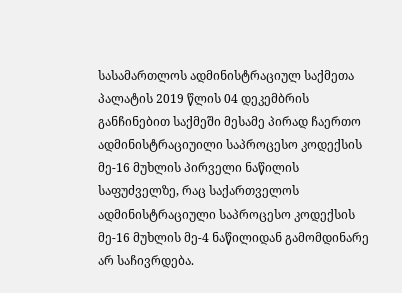სასამართლოს ადმინისტრაციულ საქმეთა პალატის 2019 წლის 04 დეკემბრის განჩინებით საქმეში მესამე პირად ჩაერთო ადმინისტრაციუილი საპროცესო კოდექსის მე-16 მუხლის პირველი ნაწილის საფუძველზე, რაც საქართველოს ადმინისტრაციული საპროცესო კოდექსის მე-16 მუხლის მე-4 ნაწილიდან გამომდინარე არ საჩივრდება.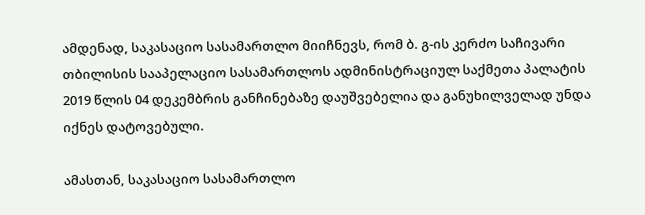ამდენად, საკასაციო სასამართლო მიიჩნევს, რომ ბ. გ-ის კერძო საჩივარი თბილისის სააპელაციო სასამართლოს ადმინისტრაციულ საქმეთა პალატის 2019 წლის 04 დეკემბრის განჩინებაზე დაუშვებელია და განუხილველად უნდა იქნეს დატოვებული.

ამასთან, საკასაციო სასამართლო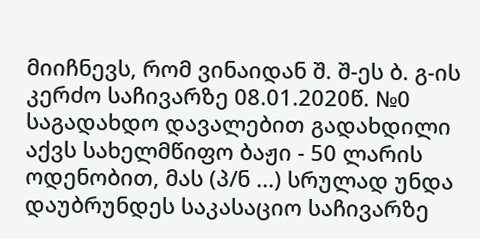მიიჩნევს, რომ ვინაიდან შ. შ-ეს ბ. გ-ის კერძო საჩივარზე 08.01.2020წ. №0 საგადახდო დავალებით გადახდილი აქვს სახელმწიფო ბაჟი - 50 ლარის ოდენობით, მას (პ/ნ ...) სრულად უნდა დაუბრუნდეს საკასაციო საჩივარზე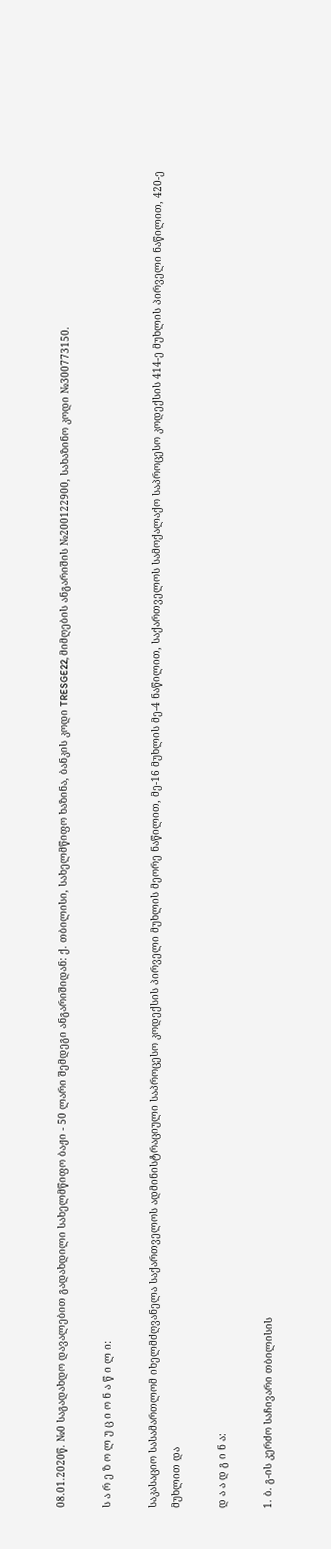08.01.2020წ. №0 საგადახდო დავალებით გადახდილი სახელმწიფო ბაჟი - 50 ლარი შემდეგი ანგარიშიდან: ქ. თბილისი, სახელმწიფო ხაზინა, ბანკის კოდი TRESGE22, მიმღების ანგარიშის №200122900, სახაზინო კოდი №300773150.

ს ა რ ე ზ ო ლ უ ც ი ო ნ ა წ ი ლ ი:

საკასაციო სასამართლომ იხელმძღვანელა საქართველოს ადმინისტრაციული საპროცესო კოდექსის პირველი მუხლის მეორე ნაწილით, მე-16 მუხლის მე-4 ნაწილით, საქართველოს სამოქალაქო საპროცესო კოდექსის 414-ე მუხლის პირველი ნაწილით, 420-ე მუხლით და

დ ა ა დ გ ი ნ ა:

1. ბ. გ-ის კერძო საჩივარი თბილისის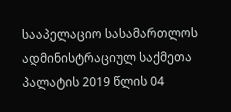სააპელაციო სასამართლოს ადმინისტრაციულ საქმეთა პალატის 2019 წლის 04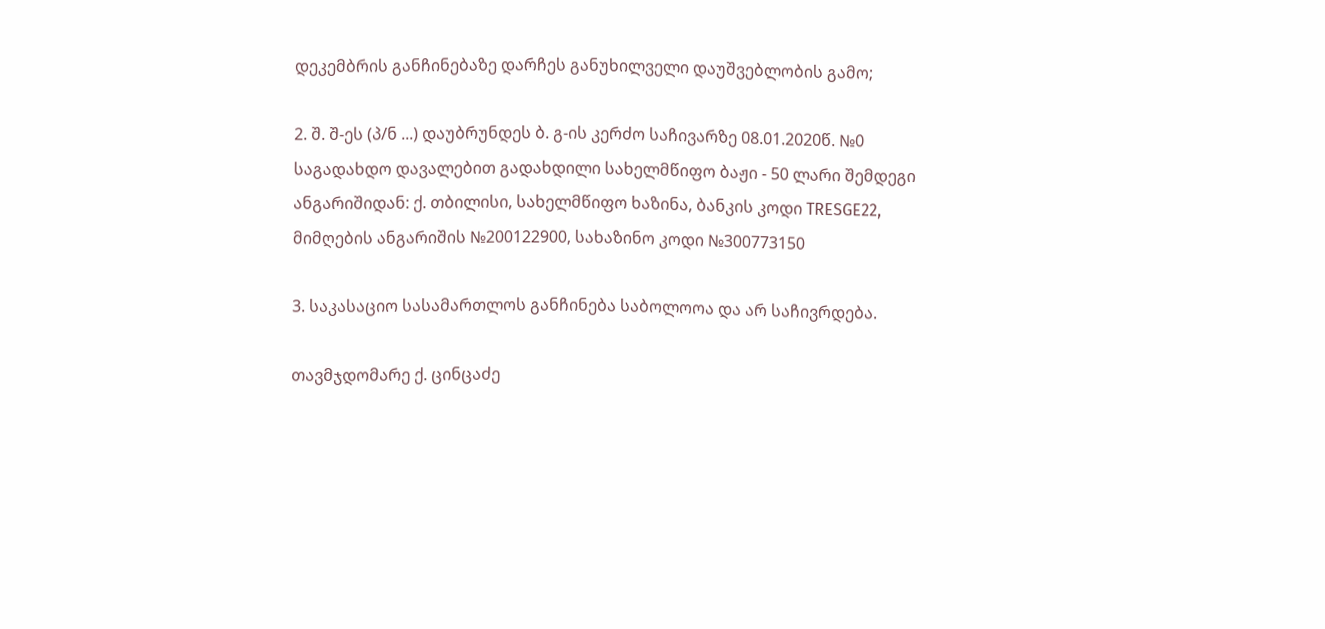დეკემბრის განჩინებაზე დარჩეს განუხილველი დაუშვებლობის გამო;

2. შ. შ-ეს (პ/ნ ...) დაუბრუნდეს ბ. გ-ის კერძო საჩივარზე 08.01.2020წ. №0 საგადახდო დავალებით გადახდილი სახელმწიფო ბაჟი - 50 ლარი შემდეგი ანგარიშიდან: ქ. თბილისი, სახელმწიფო ხაზინა, ბანკის კოდი TRESGE22, მიმღების ანგარიშის №200122900, სახაზინო კოდი №300773150

3. საკასაციო სასამართლოს განჩინება საბოლოოა და არ საჩივრდება.

თავმჯდომარე ქ. ცინცაძე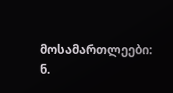მოსამართლეები: ნ.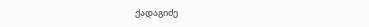ქადაგიძე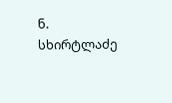ნ. სხირტლაძე